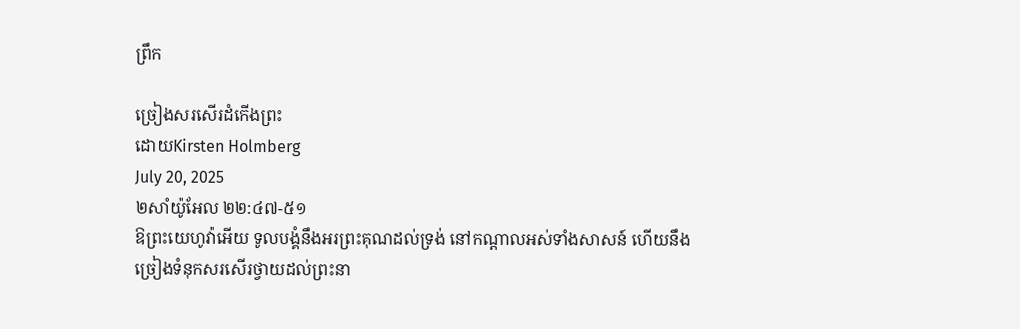ព្រឹក

ច្រៀងសរសើរដំកើងព្រះ
ដោយKirsten Holmberg
July 20, 2025
២សាំយ៉ូអែល ២២:៤៧-៥១
ឱព្រះយេហូវ៉ាអើយ ទូលបង្គំនឹងអរព្រះគុណដល់ទ្រង់ នៅកណ្ដាលអស់ទាំងសាសន៍ ហើយនឹងច្រៀងទំនុកសរសើរថ្វាយដល់ព្រះនា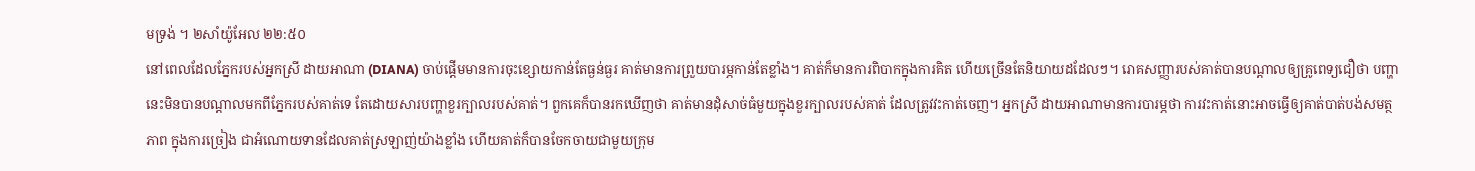មទ្រង់ ។ ២សាំយ៉ូអែល ២២:៥០
នៅពេលដែលភ្នែករបស់អ្នកស្រី ដាយអាណា (DIANA) ចាប់ផ្តើមមានការចុះខ្សោយកាន់តែធ្ងន់ធ្ងរ គាត់មានការព្រួយបារម្ភកាន់តែខ្លាំង។ គាត់ក៏មានការពិបាកក្នុងការគិត ហើយច្រើនតែនិយាយដដែលៗ។ រោគសញ្ញារបស់គាត់បានបណ្តាលឲ្យគ្រូពេទ្យជឿថា បញ្ហានេះមិនបានបណ្តាលមកពីភ្នែករបស់គាត់ទេ តែដោយសារបញ្ហាខួរក្បាលរបស់គាត់។ ពួកគេក៏បានរកឃើញថា គាត់មានដុំសាច់ធំមួយក្នុងខួរក្បាលរបស់គាត់ ដែលត្រូវវះកាត់ចេញ។ អ្នកស្រី ដាយអាណាមានការបារម្ភថា ការវះកាត់នោះអាចធ្វើឲ្យគាត់បាត់បង់សមត្ថភាព ក្នុងការច្រៀង ជាអំណោយទានដែលគាត់ស្រឡាញ់យ៉ាងខ្លាំង ហើយគាត់ក៏បានចែកចាយជាមួយក្រុម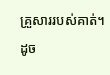គ្រួសាររបស់គាត់។ ដូច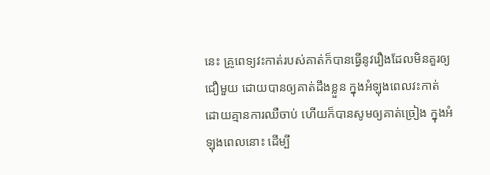នេះ គ្រូពេទ្យវះកាត់របស់គាត់ក៏បានធ្វើនូវរឿងដែលមិនគួរឲ្យជឿមួយ ដោយបានឲ្យគាត់ដឹងខ្លួន ក្នុងអំឡុងពេលវះកាត់ ដោយគ្មានការឈឺចាប់ ហើយក៏បានសូមឲ្យគាត់ច្រៀង ក្នុងអំឡុងពេលនោះ ដើម្បី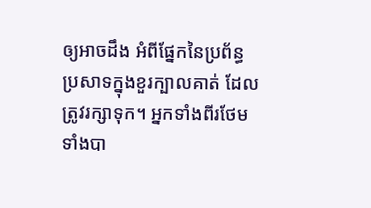ឲ្យអាចដឹង អំពីផ្នែកនៃប្រព័ន្ធប្រសាទក្នុងខួរក្បាលគាត់ ដែលត្រូវរក្សាទុក។ អ្នកទាំងពីរថែមទាំងបា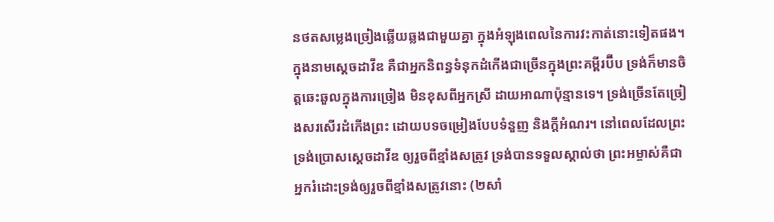នថតសម្លេងច្រៀងឆ្លើយឆ្លងជាមួយគ្នា ក្នុងអំឡុងពេលនៃការវះកាត់នោះទៀតផង។
ក្នុងនាមស្តេចដាវីឌ គឺជាអ្នកនិពន្ធទំនុកដំកើងជាច្រើនក្នុងព្រះគម្ពីរប៊ីប ទ្រង់ក៏មានចិត្តឆេះឆួលក្នុងការច្រៀង មិនខុសពីអ្នកស្រី ដាយអាណាប៉ុន្មានទេ។ ទ្រង់ច្រើនតែច្រៀងសរសើរដំកើងព្រះ ដោយបទចម្រៀងបែបទំនួញ និងក្តីអំណរ។ នៅពេលដែលព្រះទ្រង់ប្រោសស្តេចដាវីឌ ឲ្យរួចពីខ្មាំងសត្រូវ ទ្រង់បានទទួលស្គាល់ថា ព្រះអម្ចាស់គឺជាអ្នករំដោះទ្រង់ឲ្យរួចពីខ្មាំងសត្រូវនោះ (២សាំ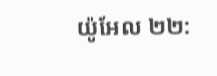យ៉ូអែល ២២: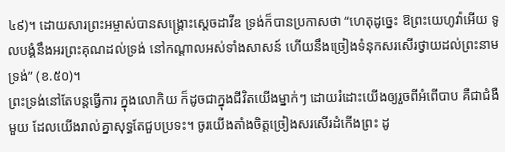៤៩)។ ដោយសារព្រះអម្ចាស់បានសង្គ្រោះស្តេចដាវីឌ ទ្រង់ក៏បានប្រកាសថា “ហេតុដូច្នេះ ឱព្រះយេហូវ៉ាអើយ ទូលបង្គំនឹងអរព្រះគុណដល់ទ្រង់ នៅកណ្ដាលអស់ទាំងសាសន៍ ហើយនឹងច្រៀងទំនុកសរសើរថ្វាយដល់ព្រះនាមទ្រង់” (ខ.៥០)។
ព្រះទ្រង់នៅតែបន្តធ្វើការ ក្នុងលោកិយ ក៏ដូចជាក្នុងជីវិតយើងម្នាក់ៗ ដោយរំដោះយើងឲ្យរួចពីអំពើបាប គឺជាជំងឺមួយ ដែលយើងរាល់គ្នាសុទ្ធតែជួបប្រទះ។ ចូរយើងតាំងចិត្តច្រៀងសរសើរដំកើងព្រះ ដូ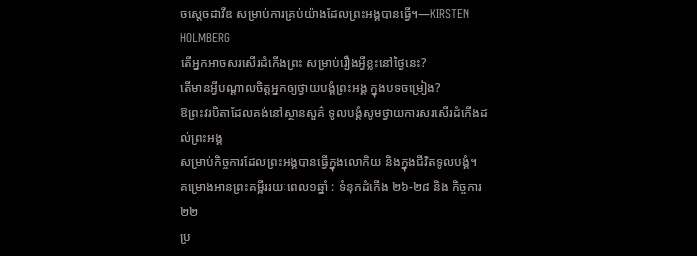ចស្តេចដាវីឌ សម្រាប់ការគ្រប់យ៉ាងដែលព្រះអង្គបានធ្វើ។—KIRSTEN HOLMBERG
តើអ្នកអាចសរសើរដំកើងព្រះ សម្រាប់រឿងអ្វីខ្លះនៅថ្ងៃនេះ?
តើមានអ្វីបណ្តាលចិត្តអ្នកឲ្យថ្វាយបង្គំព្រះអង្គ ក្នុងបទចម្រៀង?
ឱព្រះវរបិតាដែលគង់នៅស្ថានសួគ៌ ទូលបង្គំសូមថ្វាយការសរសើរដំកើងដល់ព្រះអង្គ
សម្រាប់កិច្ចការដែលព្រះអង្គបានធ្វើក្នុងលោកិយ និងក្នុងជីវិតទូលបង្គំ។
គម្រោងអានព្រះគម្ពីររយៈពេល១ឆ្នាំ : ទំនុកដំកើង ២៦-២៨ និង កិច្ចការ ២២
ប្រ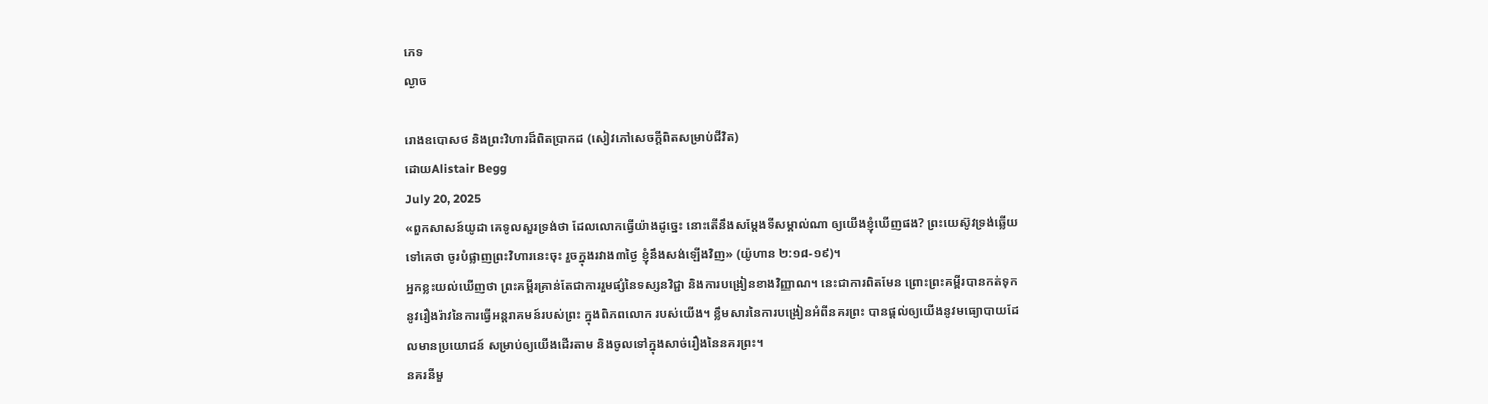ភេទ
ល្ងាច

រោងឧបោសថ និងព្រះវិហារដ៏ពិតប្រាកដ (សៀវភៅសេចក្ដីពិតសម្រាប់ជីវិត)
ដោយAlistair Begg
July 20, 2025
«ពួកសាសន៍យូដា គេទូលសួរទ្រង់ថា ដែលលោកធ្វើយ៉ាងដូច្នេះ នោះតើនឹងសម្ដែងទីសម្គាល់ណា ឲ្យយើងខ្ញុំឃើញផង? ព្រះយេស៊ូវទ្រង់ឆ្លើយទៅគេថា ចូរបំផ្លាញព្រះវិហារនេះចុះ រួចក្នុងរវាង៣ថ្ងៃ ខ្ញុំនឹងសង់ឡើងវិញ» (យ៉ូហាន ២:១៨-១៩)។
អ្នកខ្លះយល់ឃើញថា ព្រះគម្ពីរគ្រាន់តែជាការរួមផ្សំនៃទស្សនវិជ្ជា និងការបង្រៀនខាងវិញ្ញាណ។ នេះជាការពិតមែន ព្រោះព្រះគម្ពីរបានកត់ទុកនូវរឿងរ៉ាវនៃការធ្វើអន្តរាគមន៍របស់ព្រះ ក្នុងពិភពលោក របស់យើង។ ខ្លឹមសារនៃការបង្រៀនអំពីនគរព្រះ បានផ្តល់ឲ្យយើងនូវមធ្យោបាយដែលមានប្រយោជន៍ សម្រាប់ឲ្យយើងដើរតាម និងចូលទៅក្នុងសាច់រឿងនៃនគរព្រះ។
នគរនីមួ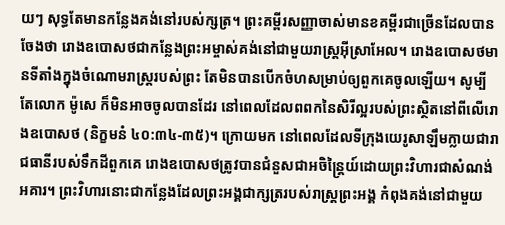យៗ សុទ្ធតែមានកន្លែងគង់នៅរបស់ក្សត្រ។ ព្រះគម្ពីរសញ្ញាចាស់មានខគម្ពីរជាច្រើនដែលបានចែងថា រោងឧបោសថជាកន្លែងព្រះអម្ចាស់គង់នៅជាមួយរាស្ត្រអ៊ីស្រាអែល។ រោងឧបោសថមានទីតាំងក្នុងចំណោមរាស្ត្ររបស់ព្រះ តែមិនបានបើកចំហសម្រាប់ឲ្យពួកគេចូលឡើយ។ សូម្បីតែលោក ម៉ូសេ ក៏មិនអាចចូលបានដែរ នៅពេលដែលពពកនៃសិរីល្អរបស់ព្រះស្ថិតនៅពីលើរោងឧបោសថ (និក្ខមនំ ៤០:៣៤-៣៥)។ ក្រោយមក នៅពេលដែលទីក្រុងយេរូសាឡឹមក្លាយជារាជធានីរបស់ទឹកដីពួកគេ រោងឧបោសថត្រូវបានជំនួសជាអចិន្ត្រៃយ៍ដោយព្រះវិហារជាសំណង់អគារ។ ព្រះវិហារនោះជាកន្លែងដែលព្រះអង្គជាក្សត្ររបស់រាស្ត្រព្រះអង្គ កំពុងគង់នៅជាមួយ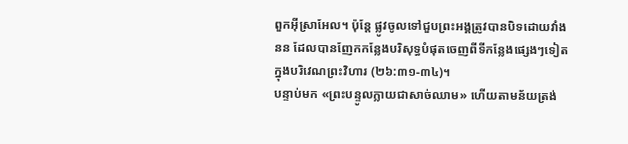ពួកអ៊ីស្រាអែល។ ប៉ុន្តែ ផ្លូវចូលទៅជួបព្រះអង្គត្រូវបានបិទដោយវាំងនន ដែលបានញែកកន្លែងបរិសុទ្ធបំផុតចេញពីទីកន្លែងផ្សេងៗទៀតក្នុងបរិវេណព្រះវិហារ (២៦:៣១-៣៤)។
បន្ទាប់មក «ព្រះបន្ទូលក្លាយជាសាច់ឈាម» ហើយតាមន័យត្រង់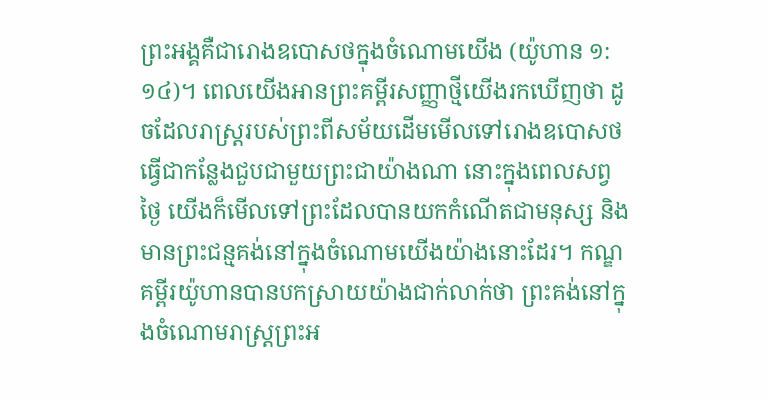ព្រះអង្គគឺជារោងឧបោសថក្នុងចំណោមយើង (យ៉ូហាន ១:១៤)។ ពេលយើងអានព្រះគម្ពីរសញ្ញាថ្មីយើងរកឃើញថា ដូចដែលរាស្ត្ររបស់ព្រះពីសម័យដើមមើលទៅរោងឧបោសថធ្វើជាកន្លែងជួបជាមួយព្រះជាយ៉ាងណា នោះក្នុងពេលសព្វថ្ងៃ យើងក៏មើលទៅព្រះដែលបានយកកំណើតជាមនុស្ស និងមានព្រះជន្មគង់នៅក្នុងចំណោមយើងយ៉ាងនោះដែរ។ កណ្ឌគម្ពីរយ៉ូហានបានបកស្រាយយ៉ាងជាក់លាក់ថា ព្រះគង់នៅក្នុងចំណោមរាស្ត្រព្រះអ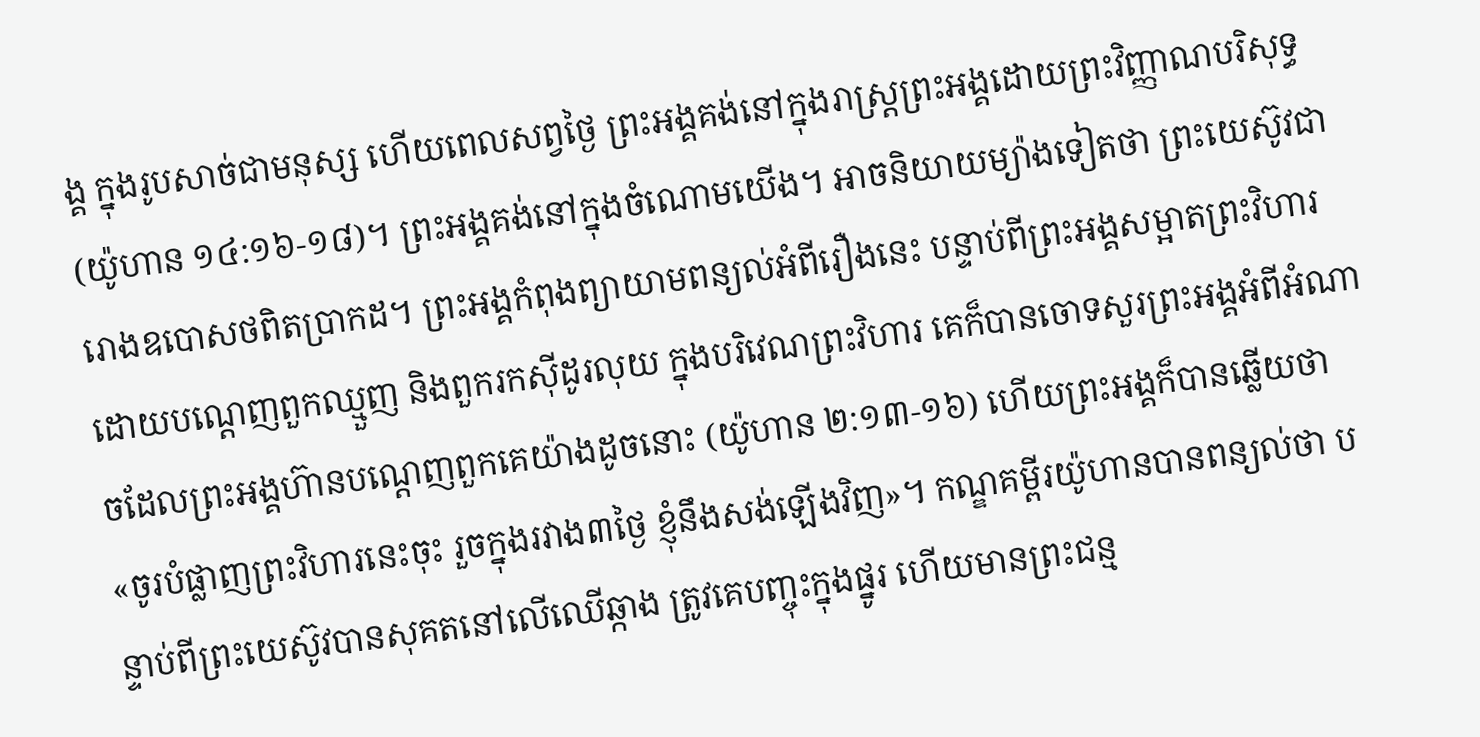ង្គ ក្នុងរូបសាច់ជាមនុស្ស ហើយពេលសព្វថ្ងៃ ព្រះអង្គគង់នៅក្នុងរាស្ត្រព្រះអង្គដោយព្រះវិញ្ញាណបរិសុទ្ធ (យ៉ូហាន ១៤:១៦-១៨)។ ព្រះអង្គគង់នៅក្នុងចំណោមយើង។ អាចនិយាយម្យ៉ាងទៀតថា ព្រះយេស៊ូវជារោងឧបោសថពិតប្រាកដ។ ព្រះអង្គកំពុងព្យាយាមពន្យល់អំពីរឿងនេះ បន្ទាប់ពីព្រះអង្គសម្អាតព្រះវិហារដោយបណ្ដេញពួកឈ្មួញ និងពួករកស៊ីដូរលុយ ក្នុងបរិវេណព្រះវិហារ គេក៏បានចោទសួរព្រះអង្គអំពីអំណាចដែលព្រះអង្គហ៊ានបណ្ដេញពួកគេយ៉ាងដូចនោះ (យ៉ូហាន ២:១៣-១៦) ហើយព្រះអង្គក៏បានឆ្លើយថា «ចូរបំផ្លាញព្រះវិហារនេះចុះ រួចក្នុងរវាង៣ថ្ងៃ ខ្ញុំនឹងសង់ឡើងវិញ»។ កណ្ឌគម្ពីរយ៉ូហានបានពន្យល់ថា បន្ទាប់ពីព្រះយេស៊ូវបានសុគតនៅលើឈើឆ្កាង ត្រូវគេបញ្ចុះក្នុងផ្នូរ ហើយមានព្រះជន្ម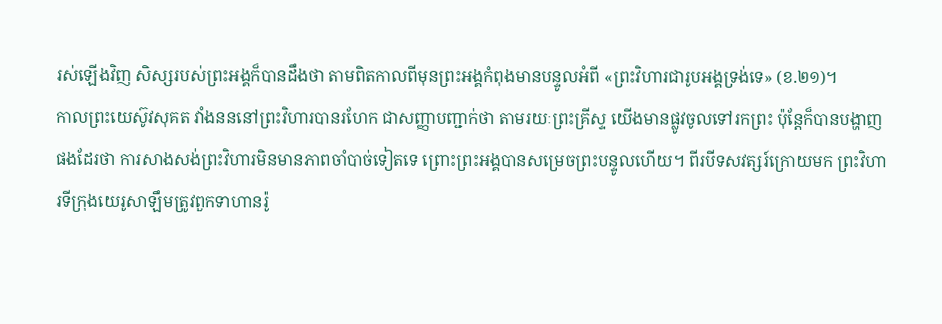រស់ឡើងវិញ សិស្សរបស់ព្រះអង្គក៏បានដឹងថា តាមពិតកាលពីមុនព្រះអង្គកំពុងមានបន្ទូលអំពី «ព្រះវិហារជារូបអង្គទ្រង់ទេ» (ខ.២១)។
កាលព្រះយេស៊ូវសុគត វាំងនននៅព្រះវិហារបានរហែក ជាសញ្ញាបញ្ជាក់ថា តាមរយៈព្រះគ្រីស្ទ យើងមានផ្លូវចូលទៅរកព្រះ ប៉ុន្តែក៏បានបង្ហាញផងដែរថា ការសាងសង់ព្រះវិហារមិនមានភាពចាំបាច់ទៀតទេ ព្រោះព្រះអង្គបានសម្រេចព្រះបន្ទូលហើយ។ ពីរបីទសវត្សរ៍ក្រោយមក ព្រះវិហារទីក្រុងយេរូសាឡឹមត្រូវពួកទាហានរ៉ូ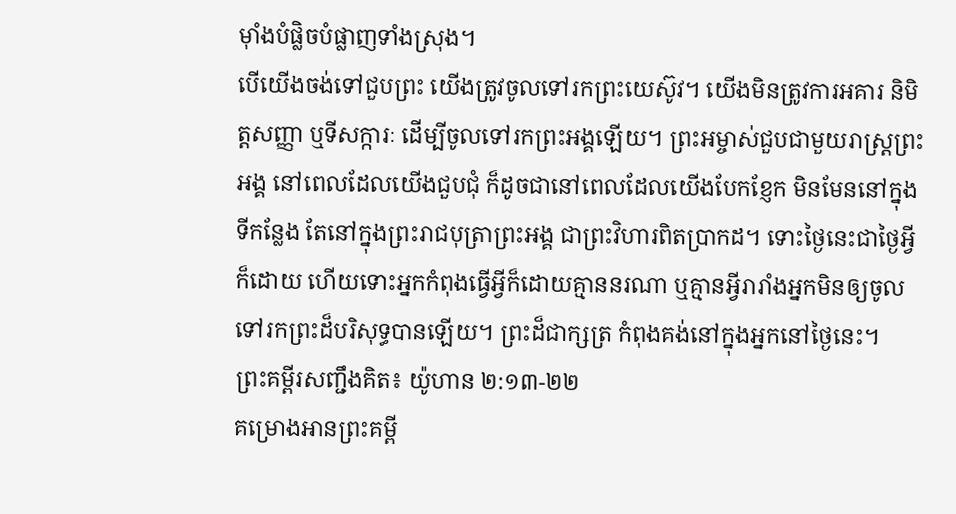ម៉ាំងបំផ្លិចបំផ្លាញទាំងស្រុង។
បើយើងចង់ទៅជួបព្រះ យើងត្រូវចូលទៅរកព្រះយេស៊ូវ។ យើងមិនត្រូវការអគារ និមិត្តសញ្ញា ឬទីសក្ការៈ ដើម្បីចូលទៅរកព្រះអង្គឡើយ។ ព្រះអម្ចាស់ជួបជាមួយរាស្ត្រព្រះអង្គ នៅពេលដែលយើងជួបជុំ ក៏ដូចជានៅពេលដែលយើងបែកខ្ញែក មិនមែននៅក្នុងទីកន្លែង តែនៅក្នុងព្រះរាជបុត្រាព្រះអង្គ ជាព្រះវិហារពិតប្រាកដ។ ទោះថ្ងៃនេះជាថ្ងៃអ្វីក៏ដោយ ហើយទោះអ្នកកំពុងធ្វើអ្វីក៏ដោយគ្មាននរណា ឬគ្មានអ្វីរារាំងអ្នកមិនឲ្យចូលទៅរកព្រះដ៏បរិសុទ្ធបានឡើយ។ ព្រះដ៏ជាក្សត្រ កំពុងគង់នៅក្នុងអ្នកនៅថ្ងៃនេះ។
ព្រះគម្ពីរសញ្ជឹងគិត៖ យ៉ូហាន ២:១៣-២២
គម្រោងអានព្រះគម្ពី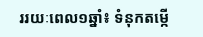ររយៈពេល១ឆ្នាំ៖ ទំនុកតម្កើ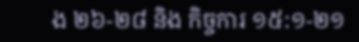ង ២៦-២៨ និង កិច្ចការ ១៥:១-២១